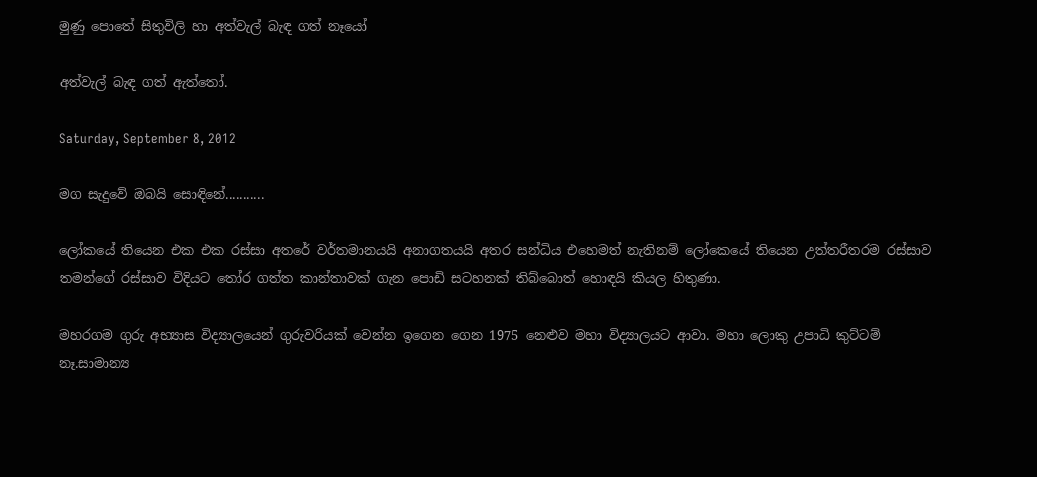මුණු පොතේ සිතුවිලි හා අත්වැල් බැඳ ගත් නෑයෝ

අත්වැල් බැඳ ගත් ඇත්තෝ.

Saturday, September 8, 2012

මග සැදුවේ ඔබයි සොඳිනේ...........

ලෝකයේ තියෙන එක එක රස්සා අතරේ වර්තමානයයි අනාගතයයි අතර සන්ධිය එහෙමත් නැතිනම් ලෝකෙයේ තියෙන උත්තරීතරම රස්සාව තමන්ගේ රස්සාව විදියට තෝර ගත්ත කාන්තාවක් ගැන පොඩි සටහනක් තිබ්බොත් හොඳයි කියල හිතුණා.

මහරගම ගුරු අභ්‍යාස විද්‍යාලයෙන් ගුරුවරියක් වෙන්න ඉගෙන ගෙන 1975 නෙළුව මහා විද්‍යාලයට ආවා. මහා ලොකු උපාධි කුට්ටම් නෑ.සාමාන්‍ය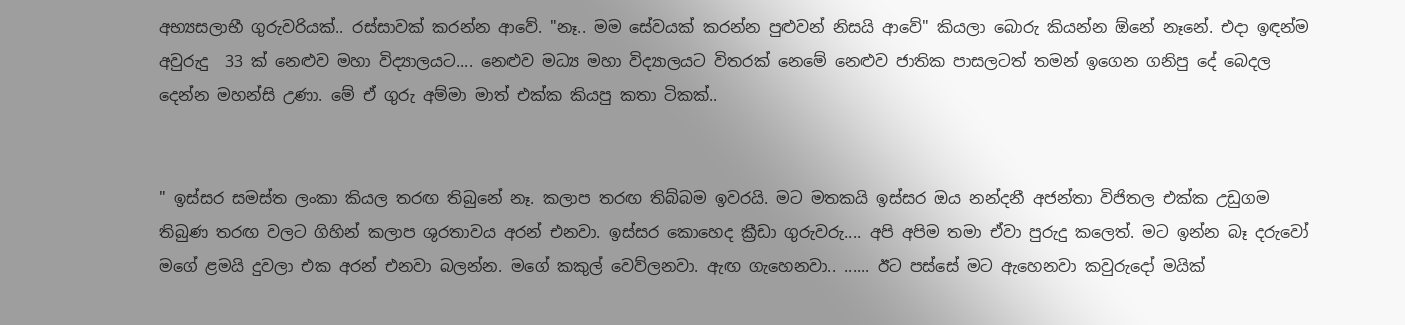අභ්‍යසලාභී ගුරුවරියක්.. රස්සාවක් කරන්න ආවේ. "නෑ.. මම සේවයක් කරන්න පුළුවන් නිසයි ආවේ" කියලා බොරු කියන්න ඕනේ නෑනේ. එදා ඉඳන්ම අවුරුදු  33 ක් නෙළුව මහා විද්‍යාලයට.... නෙළුව මධ්‍ය මහා විද්‍යාලයට විතරක් නෙමේ නෙළුව ජාතික පාසලටත් තමන් ඉගෙන ගනිපු දේ බෙදල දෙන්න මහන්සි උණා. මේ ඒ ගුරු අම්මා මාත් එක්ක කියපු කතා ටිකක්..


" ඉස්සර සමස්ත ලංකා කියල තරඟ තිබුනේ නෑ. කලාප තරඟ තිබ්බම ඉවරයි. මට මතකයි ඉස්සර ඔය නන්දනී අජන්තා විජිතල එක්ක උඩුගම තිබුණ තරඟ වලට ගිහින් කලාප ශුරතාවය අරන් එනවා. ඉස්සර කොහෙද ක්‍රීඩා ගුරුවරු.... අපි අපිම තමා ඒවා පුරුදු කලෙත්. මට ඉන්න බෑ දරුවෝ මගේ ළමයි දුවලා එක අරන් එනවා බලන්න. මගේ කකුල් වෙව්ලනවා. ඇඟ ගැහෙනවා.. ...... ඊට පස්සේ මට ඇහෙනවා කවුරුදෝ මයික්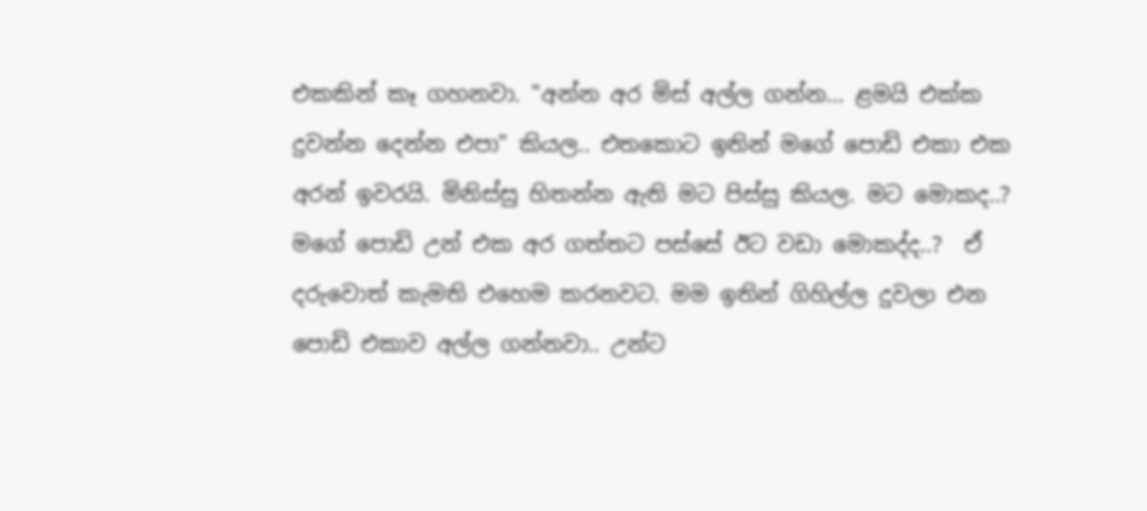එකකින් කෑ ගහනවා. "අන්න අර මිස් අල්ල ගන්න... ළමයි එක්ක දුවන්න දෙන්න එපා" කියල.. එතකොට ඉතින් මගේ පොඩි එකා එක අරන් ඉවරයි. මිනිස්සු හිතන්න ඇති මට පිස්සු කියල. මට මොකද..? මගේ පොඩි උන් එක අර ගත්තට පස්සේ ඊට වඩා මොකද්ද..?  ඒ දරුවොත් කැමති එහෙම කරනවට. මම ඉතින් ගිහිල්ල දුවලා එන පොඩි එකාව අල්ල ගන්නවා.. උන්ට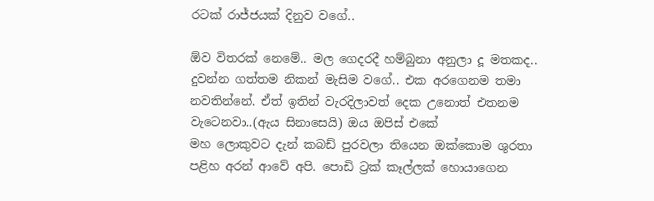රටක් රාජ්ජයක් දිනුව වගේ..

ඕව විතරක් නෙමේ.. මල ගෙදරදී හම්බුනා අනුලා දූ මතකද.. දුවන්න ගත්තම නිකන් මැසිම වගේ.. එක අරගෙනම තමා නවතින්නේ. ඒත් ඉතින් වැරදිලාවත් දෙක උනොත් එතනම වැටෙනවා..(ඇය සිනාසෙයි) ඔය ඔපිස් එකේ
මහ ලොකුවට දැන් කබඩ් පුරවලා තියෙන ඔක්කොම ශුරතා පළිහ අරන් ආවේ අපි. පොඩි ට්‍රක් කෑල්ලක් හොයාගෙන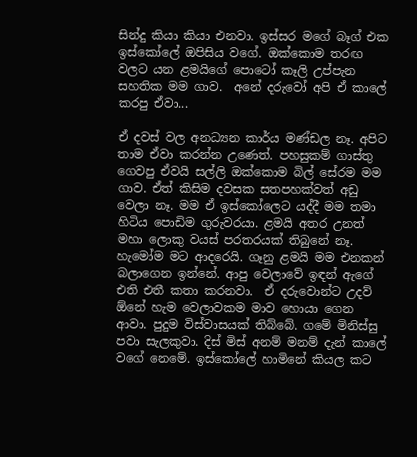සින්දු කියා කියා එනවා. ඉස්සර මගේ බෑග් එක ඉස්කෝලේ ඔපිසිය වගේ. ඔක්කොම තරඟ වලට යන ළමයිගේ පොටෝ කෑලි උප්පැන සහතික මම ගාව.  අනේ දරුවෝ අපි ඒ කාලේ කරපු ඒවා...

ඒ දවස් වල අනධ්‍යන කාර්ය මණ්ඩල නෑ. අපිට තාම ඒවා කරන්න උණෙත්. පහසුකම් ගාස්තු ගෙවපු ඒවයි සල්ලි ඔක්කොම බිල් සේරම මම ගාව. ඒත් කිසිම දවසක සතපහක්වත් අඩු වෙලා නෑ. මම ඒ ඉස්කෝලෙට යද්දී මම තමා හිටිය පොඩිම ගුරුවරයා. ළමයි අතර උනත් මහා ලොකු වයස් පරතරයක් තිබුනේ නෑ. හැමෝම මට ආදරෙයි. ගෑනු ළමයි මම එනකන් බලාගෙන ඉන්නේ. ආපු වෙලාවේ ඉඳන් ඇගේ එති එතී කතා කරනවා.  ඒ දරුවොන්ට උදව් ඕනේ හැම වෙලාවකම මාව හොයා ගෙන ආවා. පුදුම විස්වාසයක් තිබ්බේ. ගමේ මිනිස්සු පවා සැලකුවා. දිස් මිස් අනම් මනම් දැන් කාලේ වගේ නෙමේ. ඉස්කෝලේ හාමිනේ කියල කට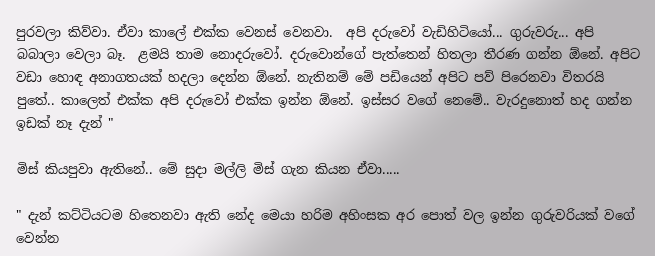පුරවලා කිව්වා. ඒවා කාලේ එක්ක වෙනස් වෙනවා.  අපි දරුවෝ වැඩිහිටියෝ... ගුරුවරු... අපි බබාලා වෙලා බෑ.  ළමයි තාම නොදරුවෝ. දරුවොන්ගේ පැත්තෙන් හිතලා තීරණ ගන්න ඕනේ. අපිට වඩා හොඳ අනාගතයක් හදලා දෙන්න ඕනේ. නැතිනම් මේ පඩියෙන් අපිට පව් පිරෙනවා විතරයි පුතේ.. කාලෙත් එක්ක අපි දරුවෝ එක්ක ඉන්න ඕනේ. ඉස්සර වගේ නෙමේ.. වැරදුනොත් හද ගන්න ඉඩක් නෑ දැන් "

මිස් කියපුවා ඇතිනේ.. මේ සුදා මල්ලි මිස් ගැන කියන ඒවා.....

" දැන් කට්ටියටම හිතෙනවා ඇති නේද මෙයා හරිම අහිංසක අර පොත් වල ඉන්න ගුරුවරියක් වගේ වෙන්න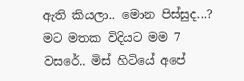ඇති කියලා.. මොන පිස්සුද...? මට මතක විදියට මම 7 වසරේ.. මිස් හිටියේ අපේ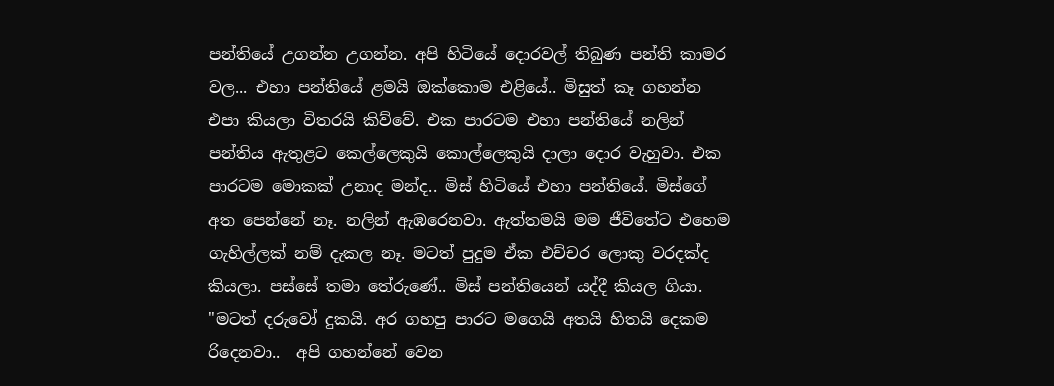පන්තියේ උගන්න උගන්න. අපි හිටියේ දොරවල් තිබුණ පන්ති කාමර වල... එහා පන්තියේ ළමයි ඔක්කොම එළියේ.. මිසුත් කෑ ගහන්න එපා කියලා විතරයි කිව්වේ. එක පාරටම එහා පන්තියේ නලින් පන්තිය ඇතුළට කෙල්ලෙකුයි කොල්ලෙකුයි දාලා දොර වැහුවා. එක පාරටම මොකක් උනාද මන්ද.. මිස් හිටියේ එහා පන්තියේ. මිස්ගේ අත පෙන්නේ නෑ. නලින් ඇඹරෙනවා. ඇත්තමයි මම ජීවිතේට එහෙම ගැහිල්ලක් නම් දැකල නෑ. මටත් පුදුම ඒක එච්චර ලොකු වරදක්ද කියලා. පස්සේ තමා තේරුණේ.. මිස් පන්තියෙන් යද්දී කියල ගියා. "මටත් දරුවෝ දුකයි. අර ගහපු පාරට මගෙයි අතයි හිතයි දෙකම රිදෙනවා..  අපි ගහන්නේ වෙන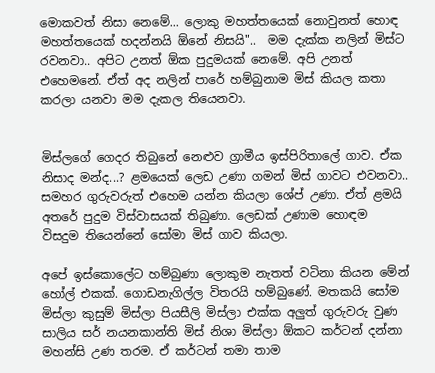මොකවත් නිසා නෙමේ... ලොකු මහත්තයෙක් නොවුනත් හොඳ මහත්තයෙක් හදන්නයි ඕනේ නිසයි"..  මම දැක්ක නලින් මිස්ට රවනවා.. අපිට උනත් ඕක පුදුමයක් නෙමේ. අපි උනත් එහෙමනේ. ඒත් අද නලින් පාරේ හම්බුනාම මිස් කියල කතා කරලා යනවා මම දැකල තියෙනවා.


මිස්ලගේ ගෙදර තිබුනේ නෙළුව ග්‍රාමීය ඉස්පිරිතාලේ ගාව. ඒක නිසාද මන්ද...? ළමයෙක් ලෙඩ උණා ගමන් මිස් ගාවට එවනවා.. සමහර ගුරුවරුත් එහෙම යන්න කියලා ශේප් උණා. ඒත් ළමයි අතරේ පුදුම විස්වාසයක් තිබුණා. ලෙඩක් උණාම හොඳම විසදුම තියෙන්නේ සෝමා මිස් ගාව කියලා.

අපේ ඉස්කොලේට හම්බුණා ලොකුම නැතත් වටිනා කියන මේන් හෝල් එකක්. ගොඩනැගිල්ල විතරයි හම්බුණේ. මතකයි සෝම මිස්ලා කුසුම් මිස්ලා පියසීලි මිස්ලා එක්ක අලුත් ගුරුවරු වුණ සාලිය සර් නයනකාන්ති මිස් නිශා මිස්ලා ඕකට කර්ටන් දන්නා මහන්සි උණ තරම. ඒ කර්ටන් තමා තාම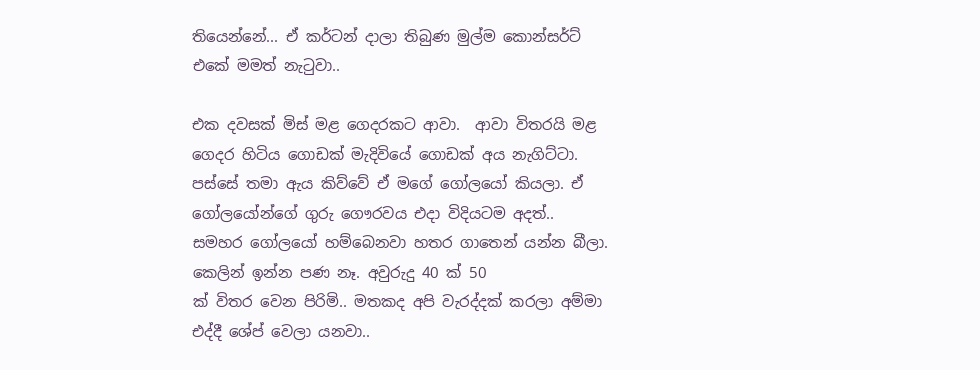තියෙන්නේ... ඒ කර්ටන් දාලා තිබුණ මුල්ම කොන්සර්ට් එකේ මමත් නැටුවා..

එක දවසක් මිස් මළ ගෙදරකට ආවා.  ආවා විතරයි මළ ගෙදර හිටිය ගොඩක් මැදිවියේ ගොඩක් අය නැගිට්ටා. පස්සේ තමා ඇය කිව්වේ ඒ මගේ ගෝලයෝ කියලා. ඒ ගෝලයෝන්ගේ ගුරු ගෞරවය එදා විදියටම අදත්..  සමහර ගෝලයෝ හම්බෙනවා හතර ගාතෙන් යන්න බීලා. කෙලින් ඉන්න පණ නෑ. අවුරුදු 40 ක් 50
ක් විතර වෙන පිරිමි.. මතකද අපි වැරද්දක් කරලා අම්මා එද්දී ශේප් වෙලා යනවා..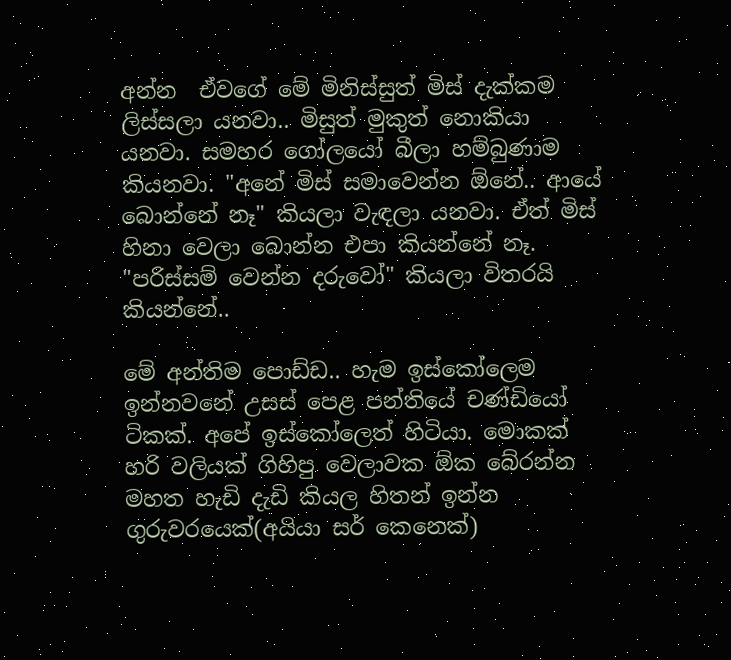අන්න  ඒවගේ මේ මිනිස්සුත් මිස් දැක්කම ලිස්සලා යනවා.. මිසුත් මුකුත් නොකියා යනවා. සමහර ගෝලයෝ බීලා හම්බුණාම කියනවා. "අනේ මිස් සමාවෙන්න ඕනේ.. ආයේ බොන්නේ නෑ" කියලා වැඳලා යනවා. ඒත් මිස් හිනා වෙලා බොන්න එපා කියන්නේ නෑ. "පරිස්සම් වෙන්න දරුවෝ" කියලා විතරයි කියන්නේ..

මේ අන්තිම පොඩ්ඩ.. හැම ඉස්කෝලෙම ඉන්නවනේ උසස් පෙළ පන්තියේ චණ්ඩියෝ ටිකක්. අපේ ඉස්කෝලෙත් හිටියා. මොකක් හරි වලියක් ගිහිපු වෙලාවක ඕක බේරන්න මහත හැඩි දැඩි කියල හිතන් ඉන්න ගුරුවරයෙක්(අයියා සර් කෙනෙක්)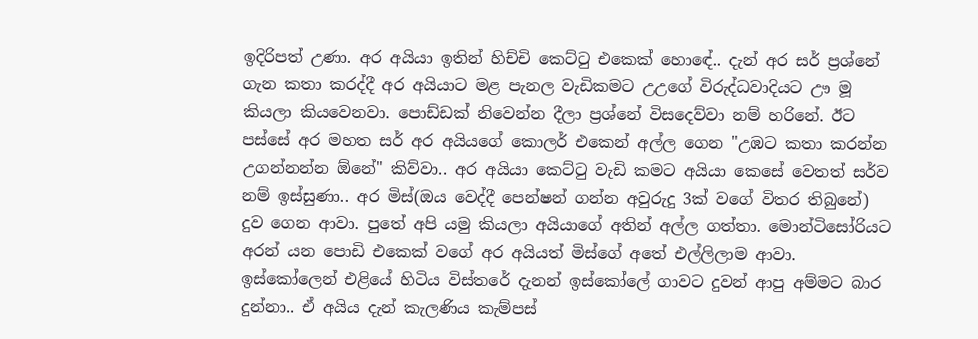ඉදිරිපත් උණා. අර අයියා ඉතින් හිච්චි කෙට්ටු එකෙක් හොඳේ.. දැන් අර සර් ප්‍රශ්නේ ගැන කතා කරද්දී අර අයියාට මළ පැනල වැඩිකමට උඋගේ විරුද්ධවාදියට ඌ මූ  කියලා කියවෙනවා. පොඩ්ඩක් නිවෙන්න දීලා ප්‍රශ්නේ විසදෙව්වා නම් හරිනේ. ඊට පස්සේ අර මහත සර් අර අයියගේ කොලර් එකෙන් අල්ල ගෙන "උඹට කතා කරන්න උගන්නන්න ඕනේ" කිව්වා.. අර අයියා කෙට්ටු වැඩි කමට අයියා කෙසේ වෙතත් සර්ව නම් ඉස්සුණා.. අර මිස්(ඔය වෙද්දී පෙන්ෂන් ගන්න අවුරුදු 3ක් වගේ විතර තිබුනේ) දුව ගෙන ආවා. පුතේ අපි යමු කියලා අයියාගේ අතින් අල්ල ගත්තා. මොන්ටිසෝරියට අරන් යන පොඩි එකෙක් වගේ අර අයියත් මිස්ගේ අතේ එල්ලිලාම ආවා. ඉස්කෝලෙන් එළියේ හිටිය විස්තරේ දැනන් ඉස්කෝලේ ගාවට දුවන් ආපු අම්මට බාර දුන්නා.. ඒ අයිය දැන් කැලණිය කැම්පස්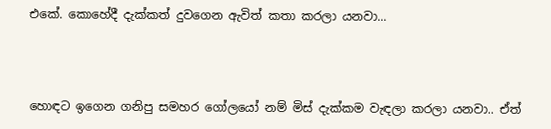එකේ. කොහේදී දැක්කත් දුවගෙන ඇවිත් කතා කරලා යනවා...



හොඳට ඉගෙන ගනිපු සමහර ගෝලයෝ නම් මිස් දැක්කම වැඳලා කරලා යනවා.. ඒත්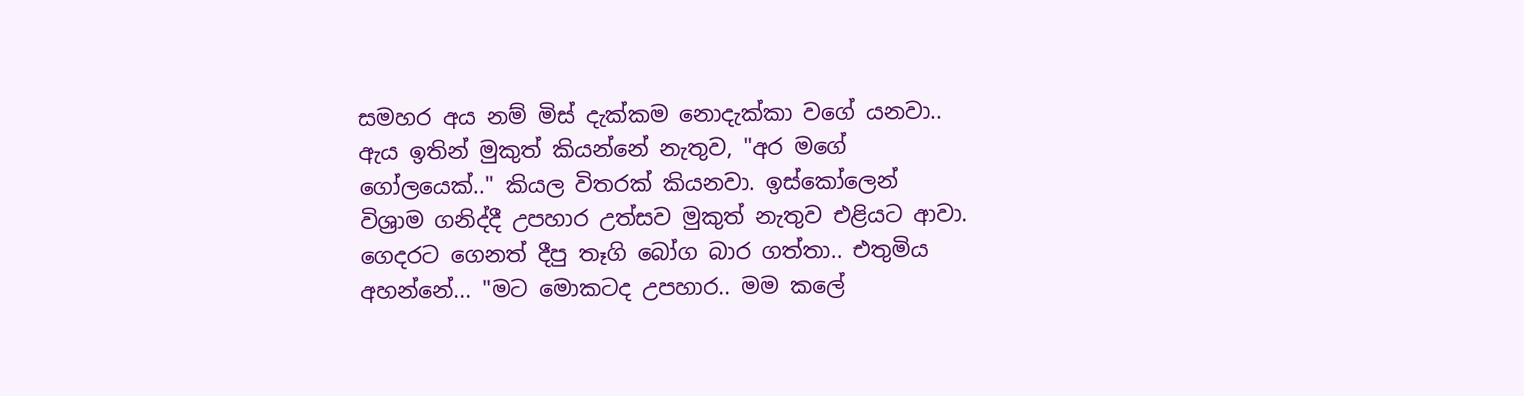සමහර අය නම් මිස් දැක්කම නොදැක්කා වගේ යනවා..  ඇය ඉතින් මුකුත් කියන්නේ නැතුව, "අර මගේ ගෝලයෙක්.." කියල විතරක් කියනවා. ඉස්කෝලෙන් විශ්‍රාම ගනිද්දී උපහාර උත්සව මුකුත් නැතුව එළියට ආවා. ගෙදරට ගෙනත් දීපු තෑගි බෝග බාර ගත්තා.. එතුමිය අහන්නේ... "මට මොකටද උපහාර.. මම කලේ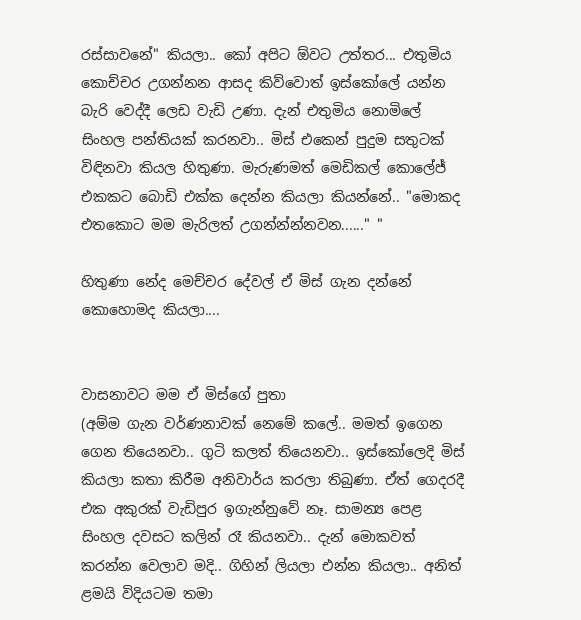රස්සාවනේ" කියලා.. කෝ අපිට ඕවට උත්තර... එතුමිය කොච්චර උගන්නන ආසද කිව්වොත් ඉස්කෝලේ යන්න බැරි වෙද්දී ලෙඩ වැඩි උණා. දැන් එතුමිය නොමිලේ සිංහල පන්තියක් කරනවා.. මිස් එකෙන් පුදුම සතුටක් විඳිනවා කියල හිතුණා. මැරුණමත් මෙඩිකල් කොලේජ් එකකට බොඩි එක්ක දෙන්න කියලා කියන්නේ.. "මොකද එතකොට මම මැරිලත් උගන්න්න්නවන......" "

හිතුණා නේද මෙච්චර දේවල් ඒ මිස් ගැන දන්නේ කොහොමද කියලා....


වාසනාවට මම ඒ මිස්ගේ පුතා
(අම්ම ගැන වර්ණනාවක් නෙමේ කලේ.. මමත් ඉගෙන ගෙන තියෙනවා.. ගුටි කලත් තියෙනවා.. ඉස්කෝලෙදි මිස් කියලා කතා කිරීම අනිවාර්ය කරලා තිබුණා. ඒත් ගෙදරදී එක අකුරක් වැඩිපුර ඉගැන්නුවේ නෑ. සාමන්‍ය පෙළ සිංහල දවසට කලින් රෑ කියනවා.. දැන් මොකවත් කරන්න වෙලාව මදි.. ගිහින් ලියලා එන්න කියලා.. අනිත් ළමයි විදියටම තමා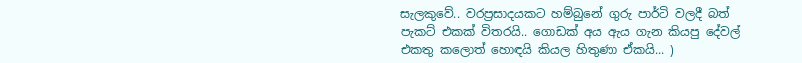සැලකුවේ.. වරප්‍රසාදයකට හම්බුනේ ගුරු පාර්ටි වලදී බත් පැකට් එකක් විතරයි.. ගොඩක් අය ඇය ගැන කියපු දේවල් එකතු කලොත් හොඳයි කියල හිතුණා ඒකයි... )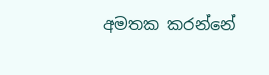අමතක කරන්නේ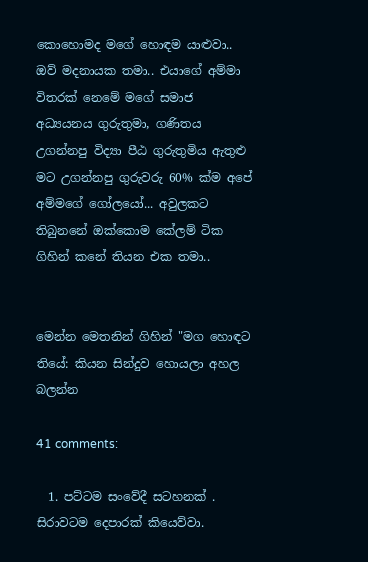කොහොමද මගේ හොඳම යාළුවා.. ඔව් මදනායක තමා.. එයාගේ අම්මා විතරක් නෙමේ මගේ සමාජ අධ්‍යයනය ගුරුතුමා, ගණිතය උගන්නපු විද්‍යා පීඨ ගුරුතුමිය ඇතුළු මට උගන්නපු ගුරුවරු 60% ක්ම අපේ අම්මගේ ගෝලයෝ... අවුලකට තිබුනනේ ඔක්කොම කේලම් ටික ගිහින් කනේ තියන එක තමා..


මෙන්න මෙතනින් ගිහින් "මග හොඳට තියේ: කියන සින්දුව හොයලා අහල බලන්න

41 comments:

  1. පට්ටම සංවේදී සටහනක් . සිරාවටම දෙපාරක් කියෙව්වා.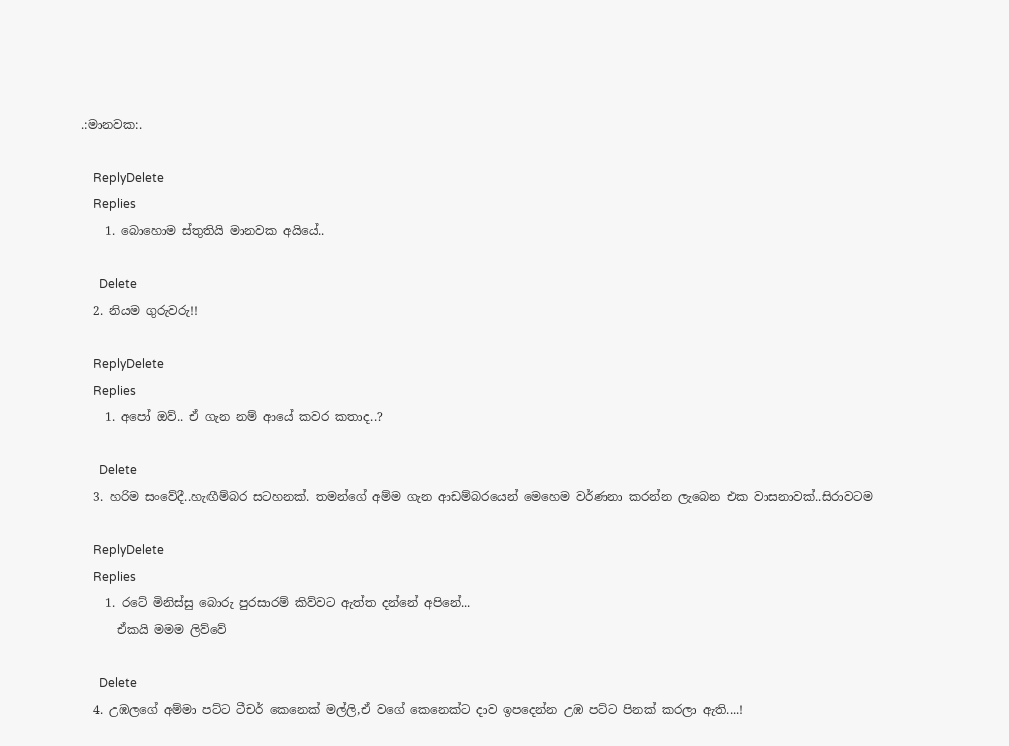.:මානවක:.

    ReplyDelete
    Replies
    1. බොහොම ස්තුතියි මානවක අයියේ..

      Delete
  2. නියම ගුරුවරු!!

    ReplyDelete
    Replies
    1. අපෝ ඔව්.. ඒ ගැන නම් ආයේ කවර කතාද..?

      Delete
  3. හරිම සංවේදී..හැඟීම්බර සටහනක්. තමන්ගේ අම්ම ගැන ආඩම්බරයෙන් මෙහෙම වර්ණනා කරන්න ලැබෙන එක වාසනාවක්..සිරාවටම

    ReplyDelete
    Replies
    1. රටේ මිනිස්සු බොරු පුරසාරම් කිව්වට ඇත්ත දන්නේ අපිනේ...
      ඒකයි මමම ලිව්වේ

      Delete
  4. උඹලගේ අම්මා පට්ට ටීචර් කෙනෙක් මල්ලි,ඒ වගේ කෙනෙක්ට දාව ඉපදෙන්න උඹ පට්ට පිනක් කරලා ඇති....!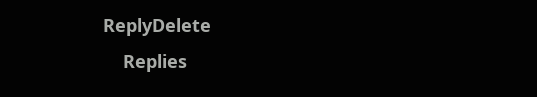ReplyDelete
    Replies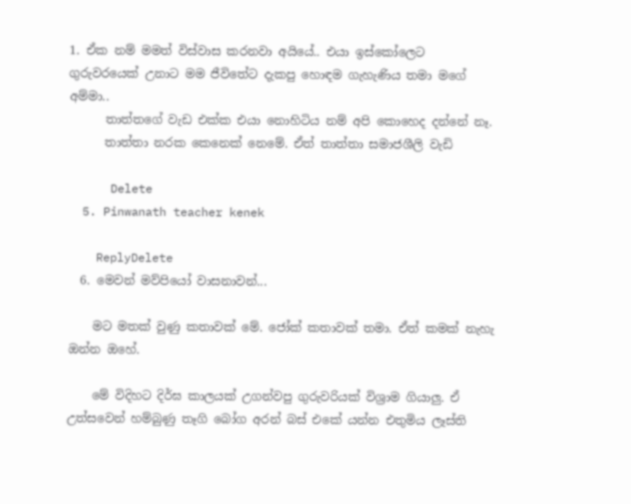1. ඒක නම් මමත් විස්වාස කරනවා අයියේ.. එයා ඉස්කෝලෙට ගුරුවරයෙක් උනාට මම ජීවිතේට දැකපු හොඳම ගැහැණිය තමා මගේ අම්මා..
      තාත්තගේ වැඩ එක්ක එයා නොහිටිය නම් අපි කොහෙද දන්නේ නෑ.
      තාත්තා නරක කෙනෙක් නෙමේ. ඒත් තාත්තා සමාජශීලි වැඩි

      Delete
  5. Pinwanath teacher kenek

    ReplyDelete
  6. මෙවන් මව්පියෝ වාසනාවන්...

    මට මතක් වුණු කතාවක් මේ. ජෝක් කතාවක් තමා. ඒත් කමක් නැහැ ඔන්න ඔහේ.

    මේ විදිහට දිර්ඝ කාලයක් උගන්වපු ගුරුවරියක් විශ්‍රාම ගියාලු. ඒ උත්සවෙන් හම්බුණු තෑගි බෝග අරන් බස් එකේ යන්න එතුමිය ලෑස්ති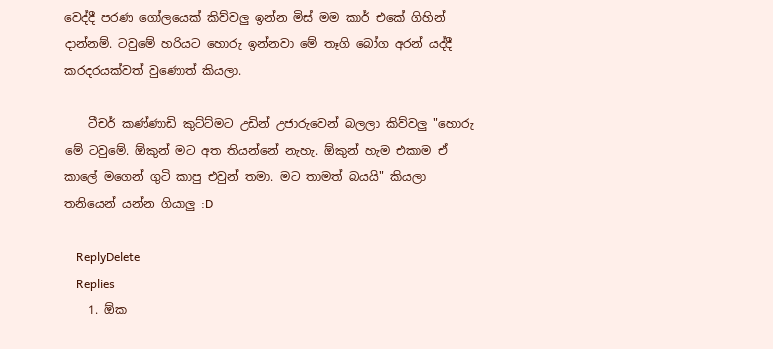වෙද්දී පරණ ගෝලයෙක් කිව්වලු ඉන්න මිස් මම කාර් එකේ ගිහින් දාන්නම්. ටවුමේ හරියට හොරු ඉන්නවා මේ තෑගි බෝග අරන් යද්දී කරදරයක්වත් වුණොත් කියලා.

    ටීචර් කණ්ණාඩි කුට්ට්මට උඩින් උජාරුවෙන් බලලා කිව්වලු "හොරු මේ ටවුමේ. ඕකුන් මට අත තියන්නේ නැහැ. ඕකුන් හැම එකාම ඒ කාලේ මගෙන් ගුටි කාපු එවුන් තමා. මට තාමත් බයයි" කියලා තනියෙන් යන්න ගියාලු :D

    ReplyDelete
    Replies
    1. ඕක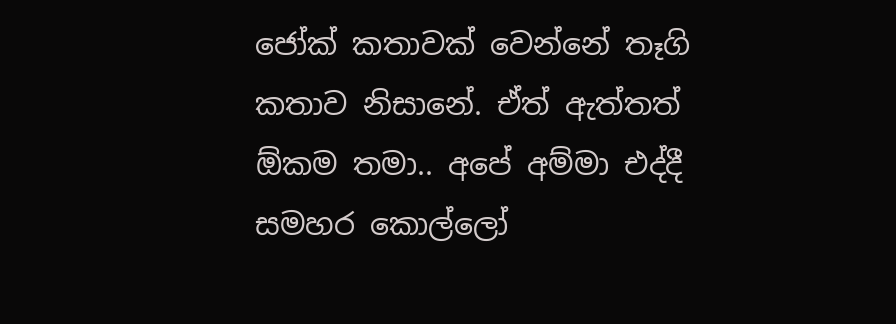ජෝක් කතාවක් වෙන්නේ තෑගි කතාව නිසානේ. ඒත් ඇත්තත් ඕකම තමා.. අපේ අම්මා එද්දී සමහර කොල්ලෝ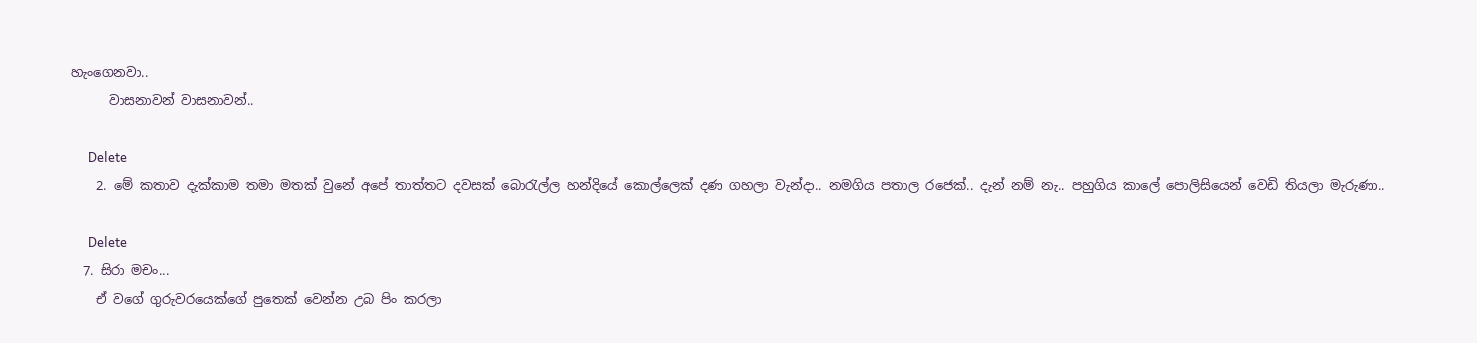හැංගෙනවා..
      වාසනාවන් වාසනාවන්..

      Delete
    2. මේ කතාව දැක්කාම තමා මතක් වුනේ අපේ තාත්තට දවසක් බොරැල්ල හන්දියේ කොල්ලෙක් දණ ගහලා වැන්දා.. නමගිය පතාල රජෙක්.. දැන් නම් නැ.. පහුගිය කාලේ පොලිසියෙන් වෙඩි තියලා මැරුණා..

      Delete
  7. සිරා මචං...
    ඒ වගේ ගුරුවරයෙක්ගේ පුතෙක් වෙන්න උබ පිං කරලා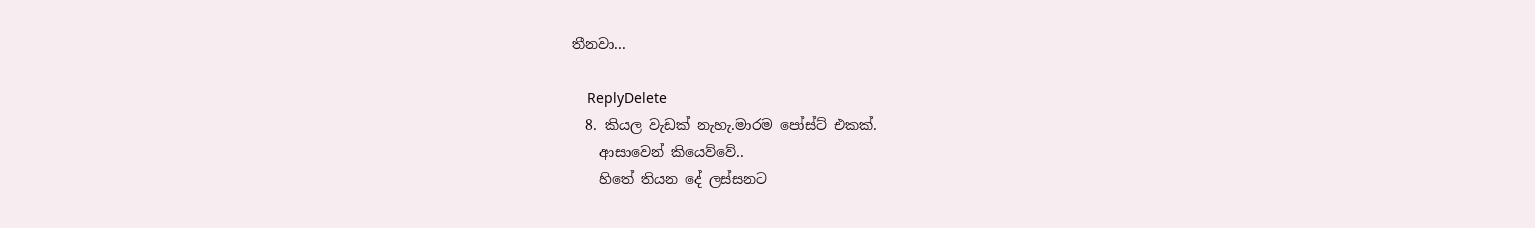තීනවා...

    ReplyDelete
  8. කියල වැඩක් නැහැ.මාරම පෝස්ට් එකක්.
    ආසාවෙන් කියෙව්වේ..
    හිතේ තියන දේ ලස්සනට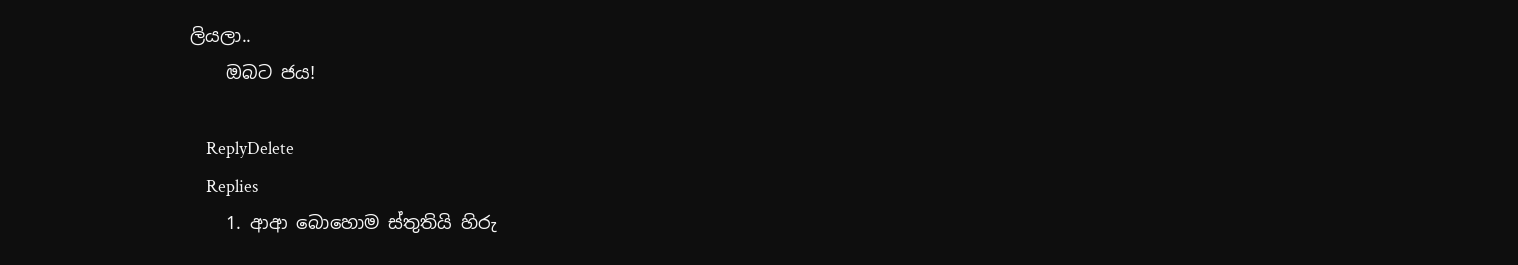ලියලා..
    ඔබට ජය!

    ReplyDelete
    Replies
    1. ආආ බොහොම ස්තුතියි හිරු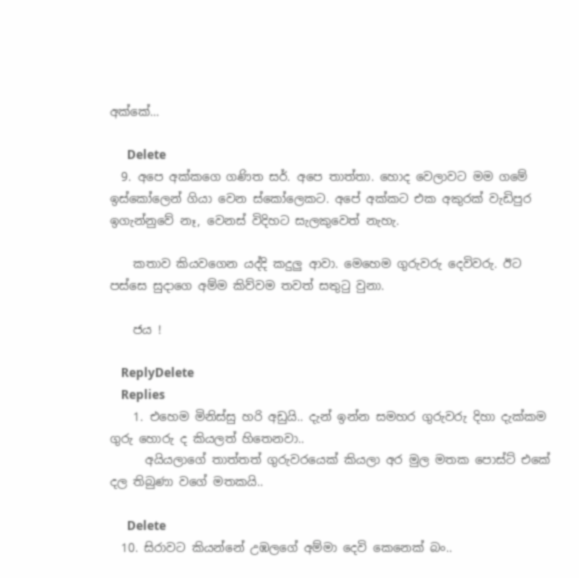අක්කේ...

      Delete
  9. අපෙ අක්කගෙ ගණිත සර්. අපෙ තාත්තා. හොද වෙලාවට මම ගමේ ඉස්කෝලෙන් ගියා වෙන ස්කෝලෙකට. අපේ අක්කට එක අකුරක් වැඩිපුර ඉගැන්නුවේ නෑ, වෙනස් විදිහට සැලකුවෙත් නැහැ.

    කතාව කියවගෙන යද්දි කදුලු ආවා. මෙහෙම ගුරුවරු දෙවිවරු. ඊට පස්සෙ සුදාගෙ අම්ම කිව්වම තවත් සතුටු වුනා.

    ජය !

    ReplyDelete
    Replies
    1. එහෙම මිනිස්සු හරි අඩුයි.. දැන් ඉන්න සමහර ගුරුවරු දිහා දැක්කම ගුරු හොරු ද කියලත් හිතෙනවා..
      අයියලාගේ තාත්තත් ගුරුවරයෙක් කියලා අර මුල මතක පොස්ට් එකේ දල තිබුණා වගේ මතකයි..

      Delete
  10. සිරාවට කියන්නේ උඹලගේ අම්මා දෙවි කෙනෙක් බං..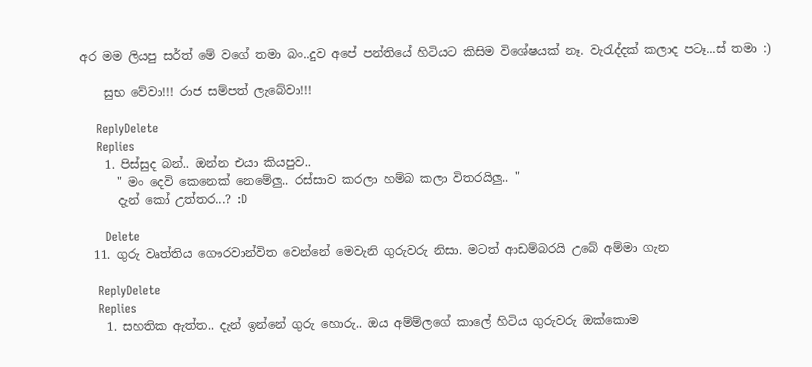අර මම ලියපු සර්ත් මේ වගේ තමා බං..දුව අපේ පන්තියේ හිටියට කිසිම විශේෂයක් නෑ. වැරැද්දක් කලාද පටෑ...ස් තමා :)

    සුභ වේවා!!! රාජ සම්පත් ලැබේවා!!!

    ReplyDelete
    Replies
    1. පිස්සුද බන්.. ඔන්න එයා කියපුව..
      " මං දෙවි කෙනෙක් නෙමේලු.. රස්සාව කරලා හම්බ කලා විතරයිලු.. "
      දැන් කෝ උත්තර...? :D

      Delete
  11. ගුරු වෘත්තිය ගෞරවාන්විත වෙන්නේ මෙවැනි ගුරුවරු නිසා. මටත් ආඩම්බරයි උබේ අම්මා ගැන

    ReplyDelete
    Replies
    1. සහතික ඇත්ත.. දැන් ඉන්නේ ගුරු හොරු.. ඔය අම්ම්ලගේ කාලේ හිටිය ගුරුවරු ඔක්කොම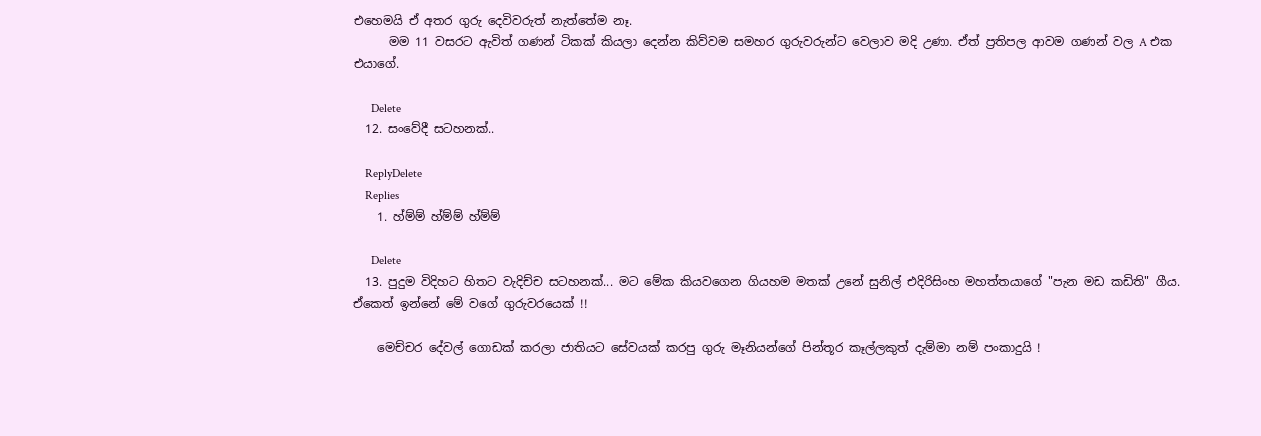එහෙමයි ඒ අතර ගුරු දෙවිවරුත් නැත්තේම නෑ.
      මම 11 වසරට ඇවිත් ගණන් ටිකක් කියලා දෙන්න කිව්වම සමහර ගුරුවරුන්ට වෙලාව මදි උණා. ඒත් ප්‍රතිපල ආවම ගණන් වල A එක එයාගේ.

      Delete
  12. සංවේදී සටහනක්..

    ReplyDelete
    Replies
    1. හ්ම්ම් හ්ම්ම් හ්ම්ම්

      Delete
  13. පුදුම විදිහට හිතට වැදිච්ච සටහනක්... මට මේක කියවගෙන ගියහම මතක් උනේ සුනිල් එදිරිසිංහ මහත්තයාගේ "පැන මඩ කඩිති" ගීය. ඒකෙත් ඉන්නේ මේ වගේ ගුරුවරයෙක් !!

    මෙච්චර දේවල් ගොඩක් කරලා ජාතියට සේවයක් කරපු ගුරු මෑනියන්ගේ පින්තූර කෑල්ලකුත් දැම්මා නම් පංකාදුයි !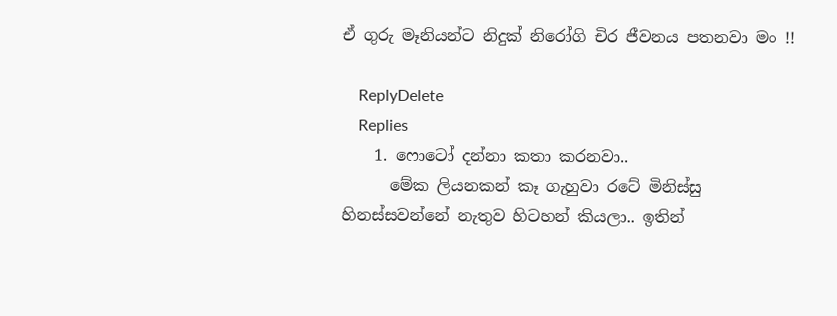ඒ ගුරු මෑනියන්ට නිදුක් නිරෝගි චිර ජීවනය පතනවා මං !!

    ReplyDelete
    Replies
    1. ෆොටෝ දන්නා කතා කරනවා..
      මේක ලියනකන් කෑ ගැහුවා රටේ මිනිස්සු හිනස්සවන්නේ නැතුව හිටහන් කියලා.. ඉතින්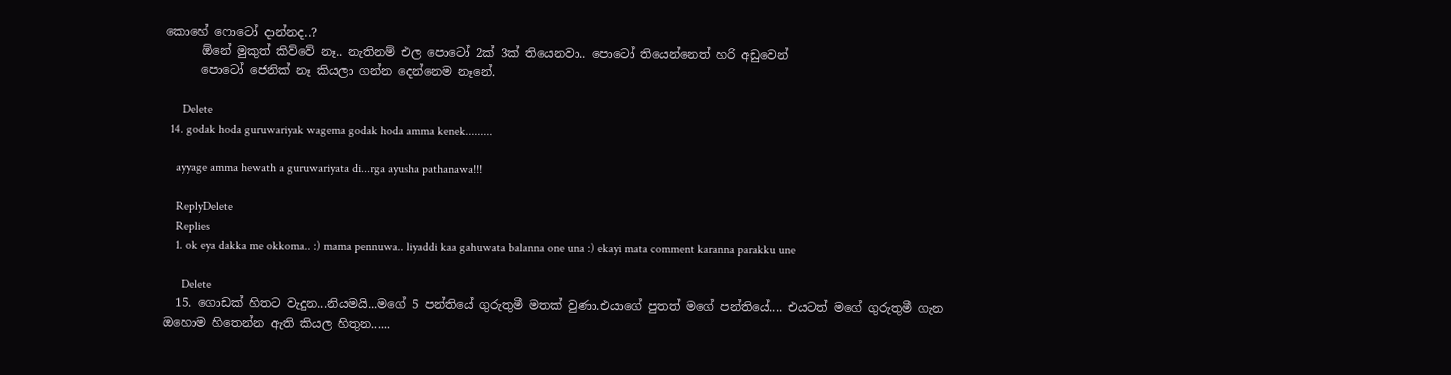කොහේ ෆොටෝ දාන්නද..?
      ඕනේ මුකුත් කිව්වේ නෑ.. නැතිනම් එල පොටෝ 2ක් 3ක් තියෙනවා.. පොටෝ තියෙන්නෙත් හරි අඩුවෙන්
      පොටෝ ජෙනික් නෑ කියලා ගන්න දෙන්නෙම නෑනේ.

      Delete
  14. godak hoda guruwariyak wagema godak hoda amma kenek.........

    ayyage amma hewath a guruwariyata di...rga ayusha pathanawa!!!

    ReplyDelete
    Replies
    1. ok eya dakka me okkoma.. :) mama pennuwa.. liyaddi kaa gahuwata balanna one una :) ekayi mata comment karanna parakku une

      Delete
  15. ගොඩක් හිතට වැදුන...නියමයි...මගේ 5 පන්තියේ ගුරුතුමී මතක් වුණා.එයාගේ පුතත් මගේ පන්තියේ.... එයටත් මගේ ගුරුතුමී ගැන ඔහොම හිතෙන්න ඇති කියල හිතුන......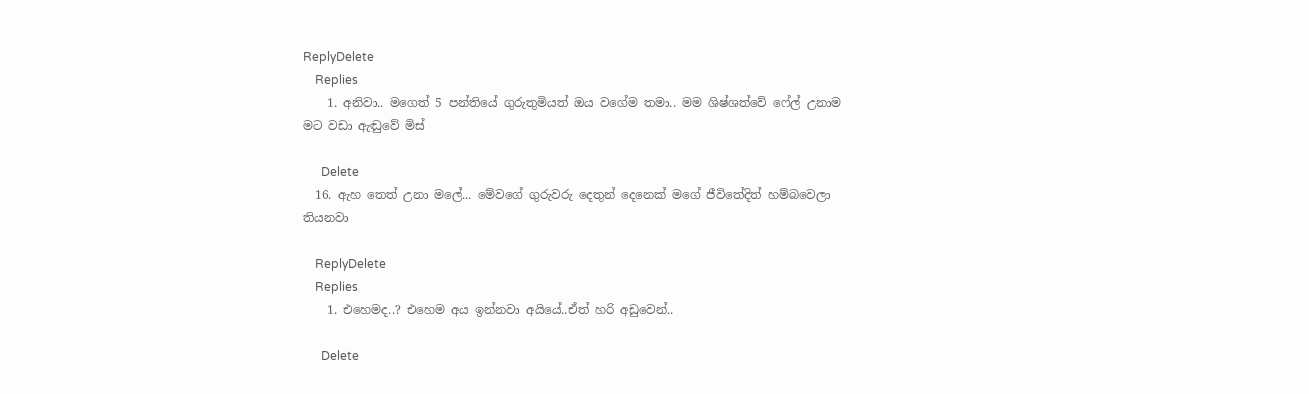ReplyDelete
    Replies
    1. අනිවා.. මගෙත් 5 පන්තියේ ගුරුතුමියත් ඔය වගේම තමා.. මම ශිෂ්ශත්වේ ෆේල් උනාම මට වඩා ඇඬුවේ මිස්

      Delete
  16. ඇහ තෙත් උනා මලේ... මේවගේ ගුරුවරු දෙතුන් දෙනෙක් මගේ ජීවිතේදිත් හම්බවෙලා තියනවා

    ReplyDelete
    Replies
    1. එහෙමද..? එහෙම අය ඉන්නවා අයියේ..ඒත් හරි අඩුවෙන්..

      Delete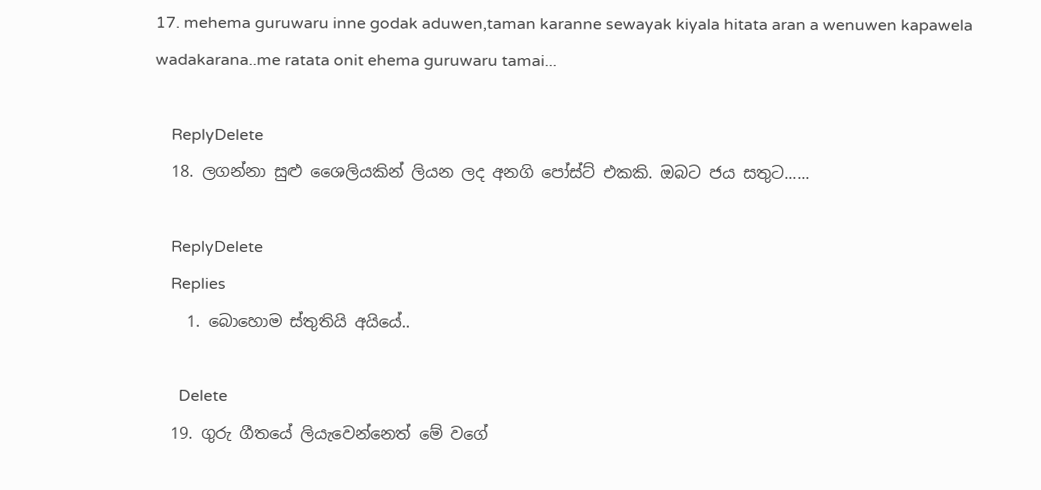17. mehema guruwaru inne godak aduwen,taman karanne sewayak kiyala hitata aran a wenuwen kapawela wadakarana..me ratata onit ehema guruwaru tamai...

    ReplyDelete
  18. ලගන්නා සුළු ශෛලියකින් ලියන ලද අනගි පෝස්ට් එකකි. ඔබට ජය සතුට......

    ReplyDelete
    Replies
    1. බොහොම ස්තුතියි අයියේ..

      Delete
  19. ගුරු ගීතයේ ලියැවෙන්නෙත් මේ වගේ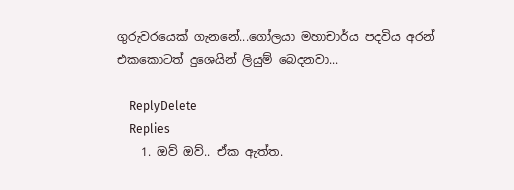ගුරුවරයෙක් ගැනනේ...ගෝලයා මහාචාර්ය පදවිය අරන් එකකොටත් දුශෙයින් ලියුම් බෙදනවා...

    ReplyDelete
    Replies
    1. ඔව් ඔව්.. ඒක ඇත්ත.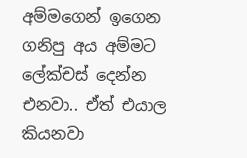අම්මගෙන් ඉගෙන ගනිපු අය අම්මට ලේක්චස් දෙන්න එනවා.. ඒත් එයාල කියනවා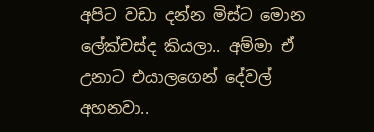අපිට වඩා දන්න මිස්ට මොන ලේක්චස්ද කියලා.. අම්මා ඒ උනාට එයාලගෙන් දේවල් අහනවා..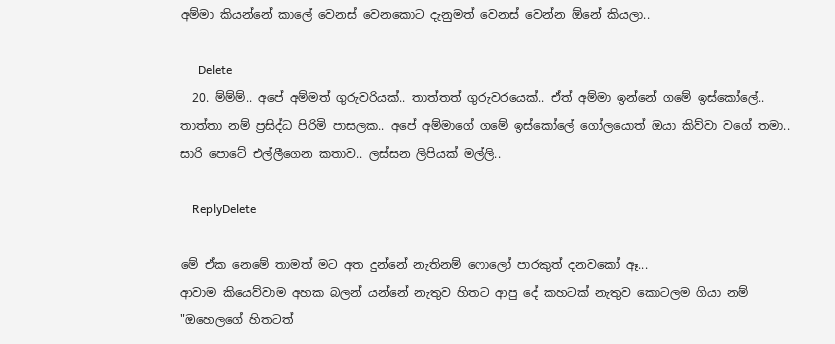අම්මා කියන්නේ කාලේ වෙනස් වෙනකොට දැනුමත් වෙනස් වෙන්න ඕනේ කියලා..

      Delete
  20. ම්ම්ම්.. අපේ අම්මත් ගුරුවරියක්.. තාත්තත් ගුරුවරයෙක්.. ඒත් අම්මා ඉන්නේ ගමේ ඉස්කෝලේ.. තාත්තා නම් ප්‍රසිද්ධ පිරිමි පාසලක.. අපේ අම්මාගේ ගමේ ඉස්කෝලේ ගෝලයොත් ඔයා කිව්වා වගේ තමා.. සාරි පොටේ එල්ලීගෙන කතාව.. ලස්සන ලිපියක් මල්ලි..

    ReplyDelete

මේ ඒක නෙමේ තාමත් මට අත දුන්නේ නැතිනම් ෆොලෝ පාරකුත් දනවකෝ ඈ...
ආවාම කියෙව්වාම අහක බලන් යන්නේ නැතුව හිතට ආපු දේ කහටක් නැතුව කොටලම ගියා නම්
"ඔහෙලගේ හිතටත්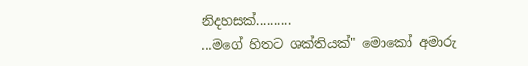නිදහසක්..........
...මගේ හිතට ශක්තියක්" මොකෝ අමාරු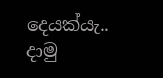දෙයක්යැ..
දාමු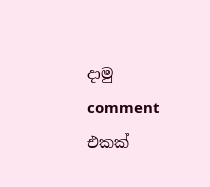දාමු comment එකක්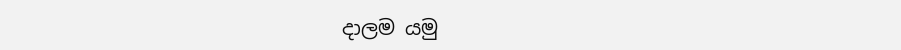දාලම යමු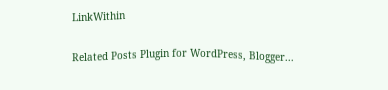LinkWithin

Related Posts Plugin for WordPress, Blogger...